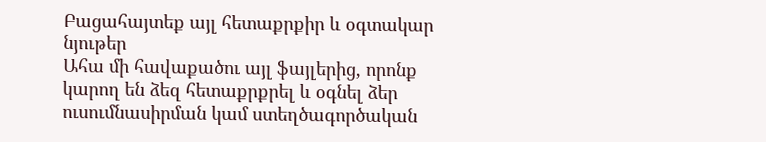Բացահայտեք այլ հետաքրքիր և օգտակար նյութեր
Ահա մի հավաքածու այլ ֆայլերից, որոնք կարող են ձեզ հետաքրքրել և օգնել ձեր ուսումնասիրման կամ ստեղծագործական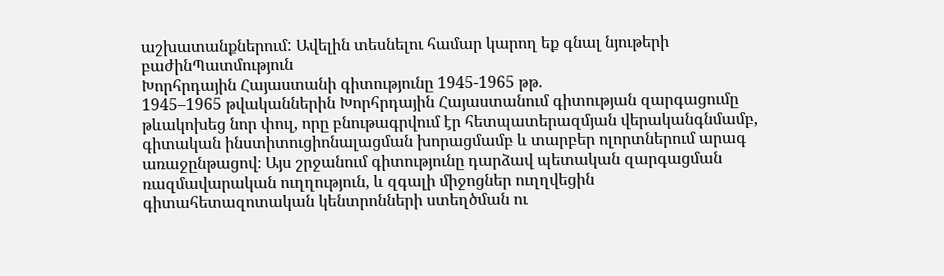աշխատանքներում: Ավելին տեսնելու համար կարող եք գնալ նյութերի բաժինՊատմություն
Խորհրդային Հայաստանի գիտությունը 1945-1965 թթ.
1945–1965 թվականներին Խորհրդային Հայաստանում գիտության զարգացումը թևակոխեց նոր փուլ, որը բնութագրվում էր հետպատերազմյան վերականգնմամբ, գիտական ինստիտուցիոնալացման խորացմամբ և տարբեր ոլորտներում արագ առաջընթացով։ Այս շրջանում գիտությունը դարձավ պետական զարգացման ռազմավարական ուղղություն, և զգալի միջոցներ ուղղվեցին գիտահետազոտական կենտրոնների ստեղծման ու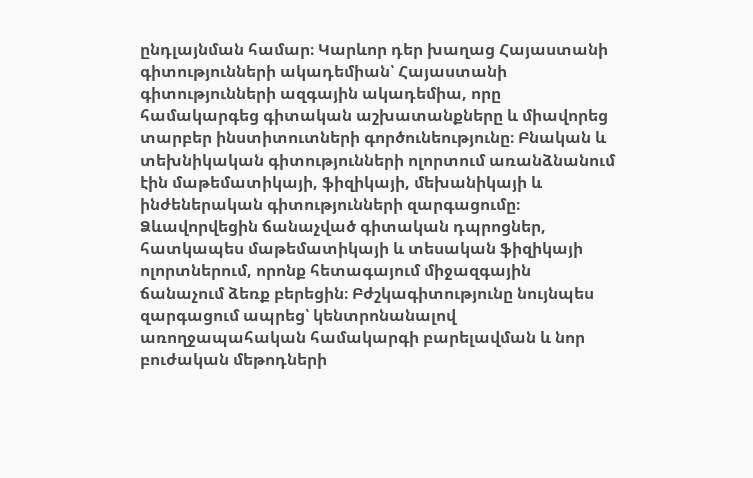ընդլայնման համար։ Կարևոր դեր խաղաց Հայաստանի գիտությունների ակադեմիան՝ Հայաստանի գիտությունների ազգային ակադեմիա, որը համակարգեց գիտական աշխատանքները և միավորեց տարբեր ինստիտուտների գործունեությունը։ Բնական և տեխնիկական գիտությունների ոլորտում առանձնանում էին մաթեմատիկայի, ֆիզիկայի, մեխանիկայի և ինժեներական գիտությունների զարգացումը։ Ձևավորվեցին ճանաչված գիտական դպրոցներ, հատկապես մաթեմատիկայի և տեսական ֆիզիկայի ոլորտներում, որոնք հետագայում միջազգային ճանաչում ձեռք բերեցին։ Բժշկագիտությունը նույնպես զարգացում ապրեց՝ կենտրոնանալով առողջապահական համակարգի բարելավման և նոր բուժական մեթոդների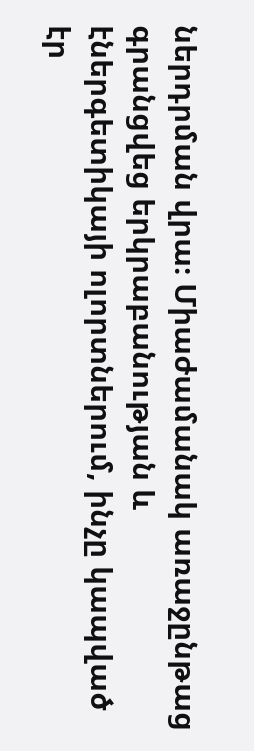ներդրման վրա։ Միաժամանակ առաջընթաց գրանցվեց երկրաբանության և էներգետիկայի ոլորտներում, ինչը կապված էր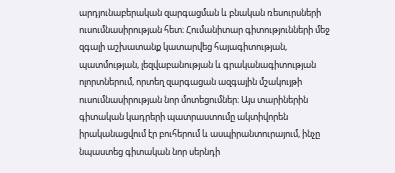արդյունաբերական զարգացման և բնական ռեսուրսների ուսումնասիրության հետ։ Հումանիտար գիտությունների մեջ զգալի աշխատանք կատարվեց հայագիտության, պատմության, լեզվաբանության և գրականագիտության ոլորտներում, որտեղ զարգացան ազգային մշակույթի ուսումնասիրության նոր մոտեցումներ։ Այս տարիներին գիտական կադրերի պատրաստումը ակտիվորեն իրականացվում էր բուհերում և ասպիրանտուրայում, ինչը նպաստեց գիտական նոր սերնդի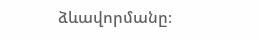ձևավորմանը։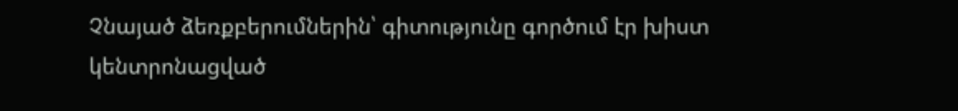Չնայած ձեռքբերումներին՝ գիտությունը գործում էր խիստ կենտրոնացված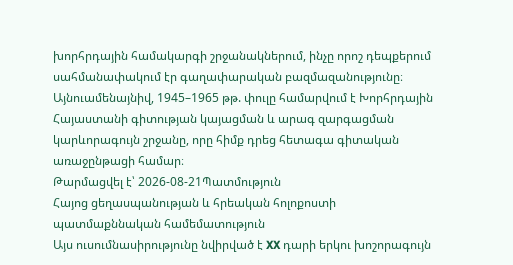խորհրդային համակարգի շրջանակներում, ինչը որոշ դեպքերում սահմանափակում էր գաղափարական բազմազանությունը։ Այնուամենայնիվ, 1945–1965 թթ. փուլը համարվում է Խորհրդային Հայաստանի գիտության կայացման և արագ զարգացման կարևորագույն շրջանը, որը հիմք դրեց հետագա գիտական առաջընթացի համար։
Թարմացվել է՝ 2026-08-21Պատմություն
Հայոց ցեղասպանության և հրեական հոլոքոստի պատմաքննական համեմատություն
Այս ուսումնասիրությունը նվիրված է XX դարի երկու խոշորագույն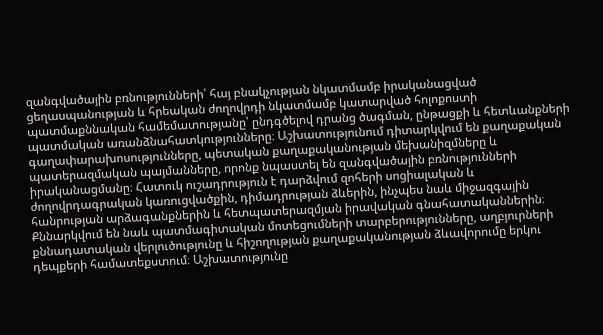զանգվածային բռնությունների՝ հայ բնակչության նկատմամբ իրականացված ցեղասպանության և հրեական ժողովրդի նկատմամբ կատարված հոլոքոստի պատմաքննական համեմատությանը՝ ընդգծելով դրանց ծագման, ընթացքի և հետևանքների պատմական առանձնահատկությունները։ Աշխատությունում դիտարկվում են քաղաքական գաղափարախոսությունները, պետական քաղաքականության մեխանիզմները և պատերազմական պայմանները, որոնք նպաստել են զանգվածային բռնությունների իրականացմանը։ Հատուկ ուշադրություն է դարձվում զոհերի սոցիալական և ժողովրդագրական կառուցվածքին, դիմադրության ձևերին, ինչպես նաև միջազգային հանրության արձագանքներին և հետպատերազմյան իրավական գնահատականներին։ Քննարկվում են նաև պատմագիտական մոտեցումների տարբերությունները, աղբյուրների քննադատական վերլուծությունը և հիշողության քաղաքականության ձևավորումը երկու դեպքերի համատեքստում։ Աշխատությունը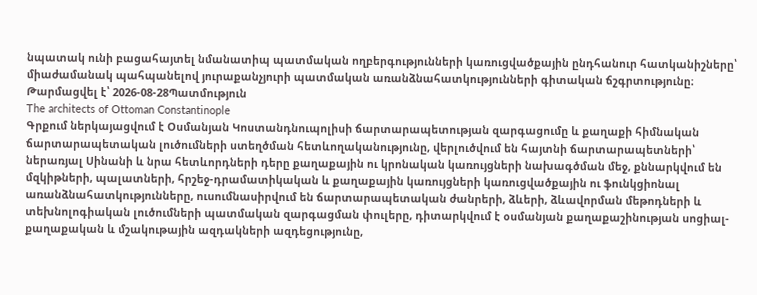նպատակ ունի բացահայտել նմանատիպ պատմական ողբերգությունների կառուցվածքային ընդհանուր հատկանիշները՝ միաժամանակ պահպանելով յուրաքանչյուրի պատմական առանձնահատկությունների գիտական ճշգրտությունը։
Թարմացվել է՝ 2026-08-28Պատմություն
The architects of Ottoman Constantinople
Գրքում ներկայացվում է Օսմանյան Կոստանդնուպոլիսի ճարտարապետության զարգացումը և քաղաքի հիմնական ճարտարապետական լուծումների ստեղծման հետևողականությունը, վերլուծվում են հայտնի ճարտարապետների՝ ներառյալ Սինանի և նրա հետևորդների դերը քաղաքային ու կրոնական կառույցների նախագծման մեջ, քննարկվում են մզկիթների, պալատների, հրշեջ-դրամատիկական և քաղաքային կառույցների կառուցվածքային ու ֆունկցիոնալ առանձնահատկությունները, ուսումնասիրվում են ճարտարապետական ժանրերի, ձևերի, ձևավորման մեթոդների և տեխնոլոգիական լուծումների պատմական զարգացման փուլերը, դիտարկվում է օսմանյան քաղաքաշինության սոցիալ-քաղաքական և մշակութային ազդակների ազդեցությունը,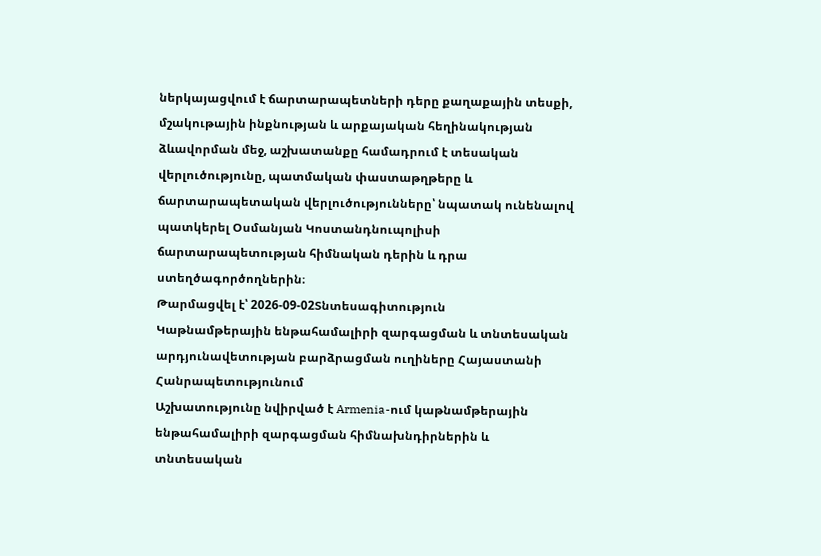ներկայացվում է ճարտարապետների դերը քաղաքային տեսքի, մշակութային ինքնության և արքայական հեղինակության ձևավորման մեջ, աշխատանքը համադրում է տեսական վերլուծությունը, պատմական փաստաթղթերը և ճարտարապետական վերլուծությունները՝ նպատակ ունենալով պատկերել Օսմանյան Կոստանդնուպոլիսի ճարտարապետության հիմնական դերին և դրա ստեղծագործողներին։
Թարմացվել է՝ 2026-09-02Տնտեսագիտություն
Կաթնամթերային ենթահամալիրի զարգացման և տնտեսական արդյունավետության բարձրացման ուղիները Հայաստանի Հանրապետությունում
Աշխատությունը նվիրված է Armenia-ում կաթնամթերային ենթահամալիրի զարգացման հիմնախնդիրներին և տնտեսական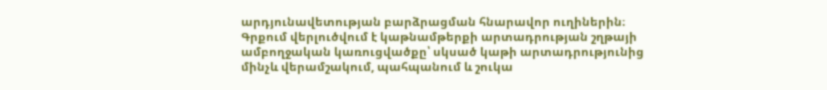արդյունավետության բարձրացման հնարավոր ուղիներին։ Գրքում վերլուծվում է կաթնամթերքի արտադրության շղթայի ամբողջական կառուցվածքը՝ սկսած կաթի արտադրությունից մինչև վերամշակում, պահպանում և շուկա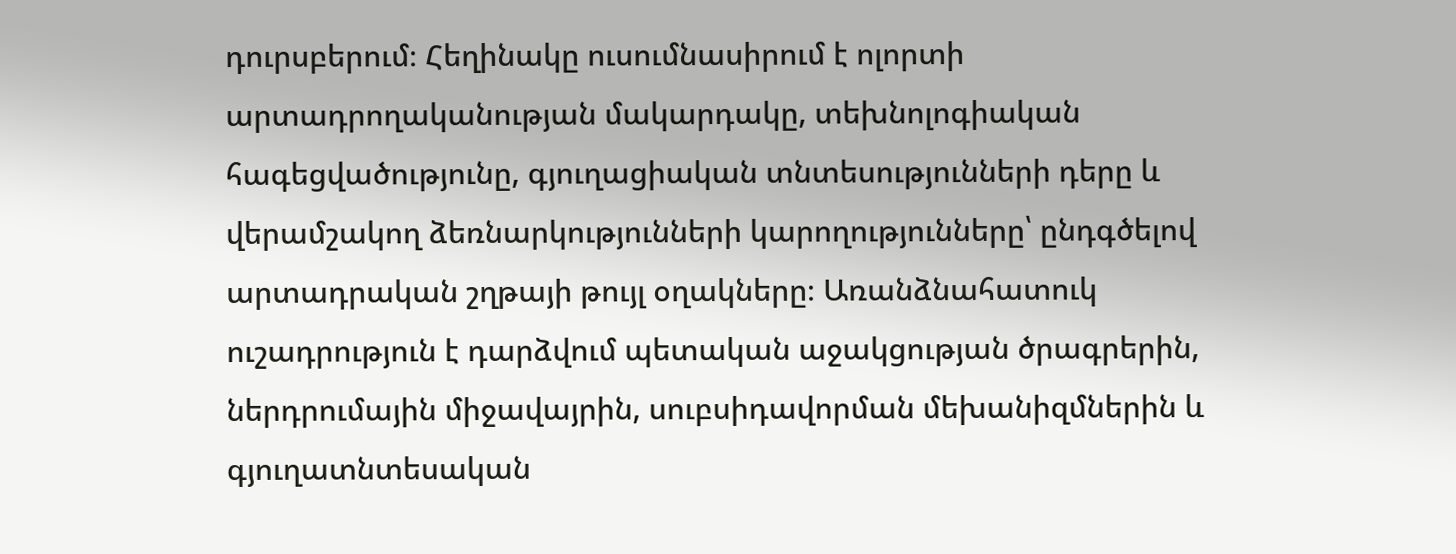դուրսբերում։ Հեղինակը ուսումնասիրում է ոլորտի արտադրողականության մակարդակը, տեխնոլոգիական հագեցվածությունը, գյուղացիական տնտեսությունների դերը և վերամշակող ձեռնարկությունների կարողությունները՝ ընդգծելով արտադրական շղթայի թույլ օղակները։ Առանձնահատուկ ուշադրություն է դարձվում պետական աջակցության ծրագրերին, ներդրումային միջավայրին, սուբսիդավորման մեխանիզմներին և գյուղատնտեսական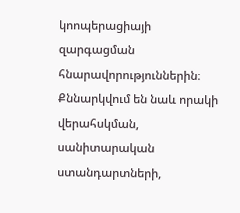կոոպերացիայի զարգացման հնարավորություններին։ Քննարկվում են նաև որակի վերահսկման, սանիտարական ստանդարտների,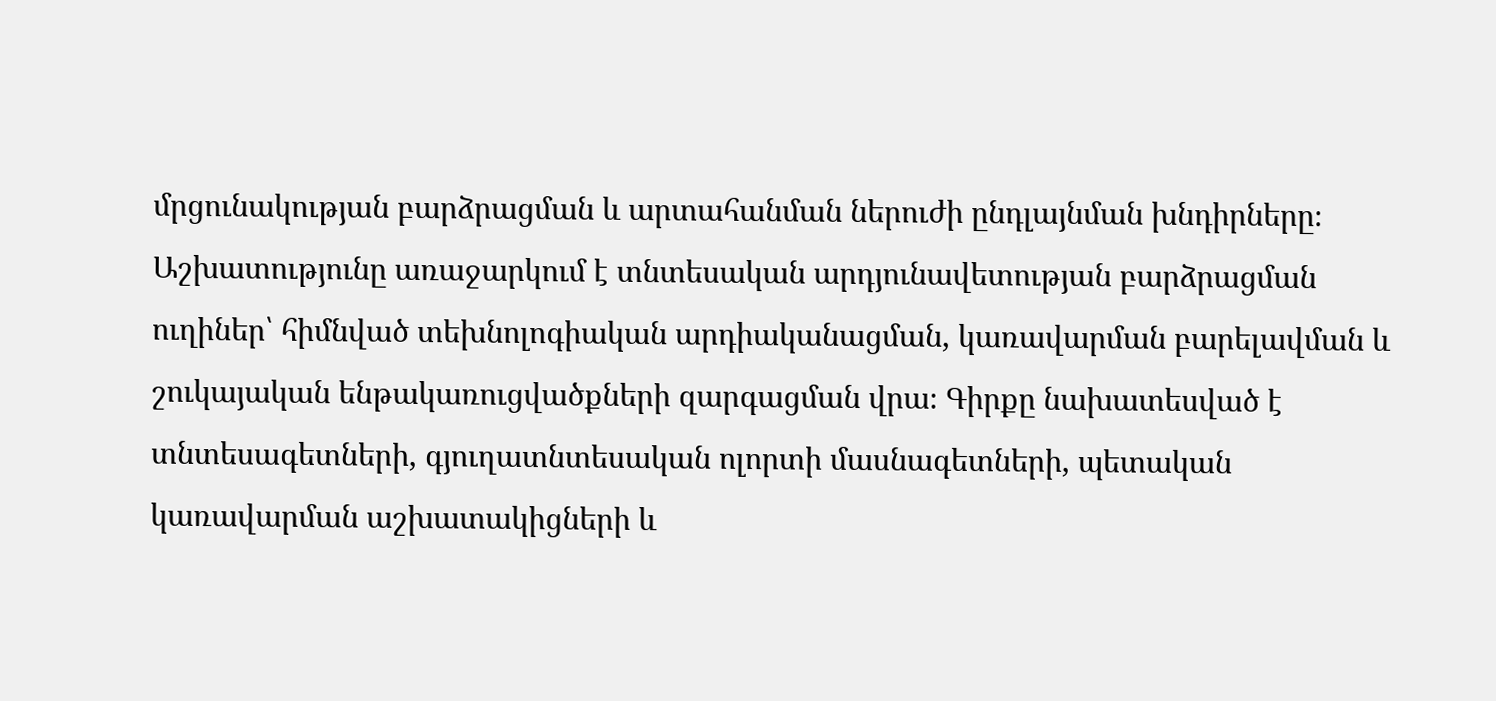մրցունակության բարձրացման և արտահանման ներուժի ընդլայնման խնդիրները։ Աշխատությունը առաջարկում է տնտեսական արդյունավետության բարձրացման ուղիներ՝ հիմնված տեխնոլոգիական արդիականացման, կառավարման բարելավման և շուկայական ենթակառուցվածքների զարգացման վրա։ Գիրքը նախատեսված է տնտեսագետների, գյուղատնտեսական ոլորտի մասնագետների, պետական կառավարման աշխատակիցների և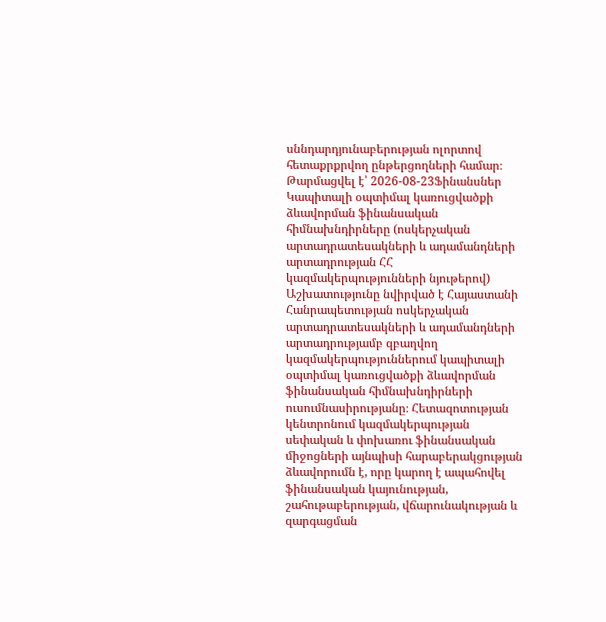սննդարդյունաբերության ոլորտով հետաքրքրվող ընթերցողների համար։
Թարմացվել է՝ 2026-08-23Ֆինանսներ
Կապիտալի օպտիմալ կառուցվածքի ձևավորման ֆինանսական հիմնախնդիրները (ոսկերչական արտադրատեսակների և ադամանդների արտադրության ՀՀ կազմակերպությունների նյութերով)
Աշխատությունը նվիրված է Հայաստանի Հանրապետության ոսկերչական արտադրատեսակների և ադամանդների արտադրությամբ զբաղվող կազմակերպություններում կապիտալի օպտիմալ կառուցվածքի ձևավորման ֆինանսական հիմնախնդիրների ուսումնասիրությանը։ Հետազոտության կենտրոնում կազմակերպության սեփական և փոխառու ֆինանսական միջոցների այնպիսի հարաբերակցության ձևավորումն է, որը կարող է ապահովել ֆինանսական կայունության, շահութաբերության, վճարունակության և զարգացման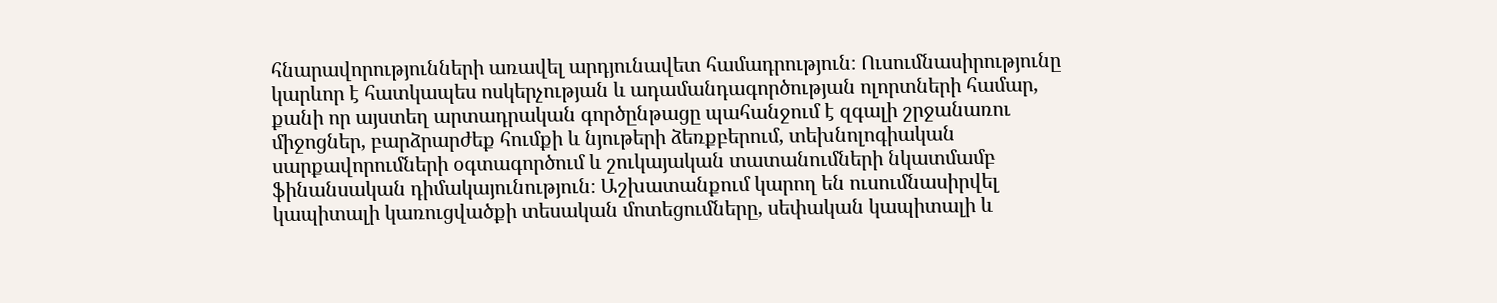հնարավորությունների առավել արդյունավետ համադրություն։ Ուսումնասիրությունը կարևոր է հատկապես ոսկերչության և ադամանդագործության ոլորտների համար, քանի որ այստեղ արտադրական գործընթացը պահանջում է զգալի շրջանառու միջոցներ, բարձրարժեք հումքի և նյութերի ձեռքբերում, տեխնոլոգիական սարքավորումների օգտագործում և շուկայական տատանումների նկատմամբ ֆինանսական դիմակայունություն։ Աշխատանքում կարող են ուսումնասիրվել կապիտալի կառուցվածքի տեսական մոտեցումները, սեփական կապիտալի և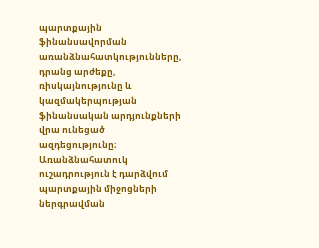պարտքային ֆինանսավորման առանձնահատկությունները, դրանց արժեքը, ռիսկայնությունը և կազմակերպության ֆինանսական արդյունքների վրա ունեցած ազդեցությունը։ Առանձնահատուկ ուշադրություն է դարձվում պարտքային միջոցների ներգրավման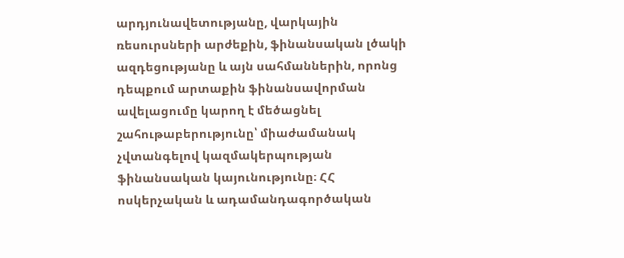արդյունավետությանը, վարկային ռեսուրսների արժեքին, ֆինանսական լծակի ազդեցությանը և այն սահմաններին, որոնց դեպքում արտաքին ֆինանսավորման ավելացումը կարող է մեծացնել շահութաբերությունը՝ միաժամանակ չվտանգելով կազմակերպության ֆինանսական կայունությունը։ ՀՀ ոսկերչական և ադամանդագործական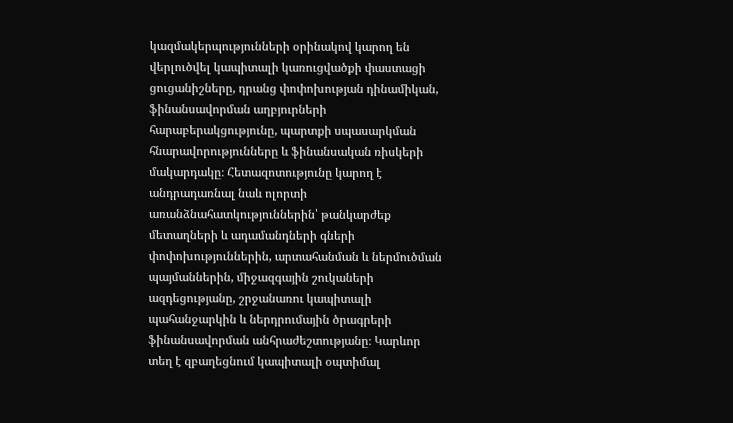կազմակերպությունների օրինակով կարող են վերլուծվել կապիտալի կառուցվածքի փաստացի ցուցանիշները, դրանց փոփոխության դինամիկան, ֆինանսավորման աղբյուրների հարաբերակցությունը, պարտքի սպասարկման հնարավորությունները և ֆինանսական ռիսկերի մակարդակը։ Հետազոտությունը կարող է անդրադառնալ նաև ոլորտի առանձնահատկություններին՝ թանկարժեք մետաղների և ադամանդների գների փոփոխություններին, արտահանման և ներմուծման պայմաններին, միջազգային շուկաների ազդեցությանը, շրջանառու կապիտալի պահանջարկին և ներդրումային ծրագրերի ֆինանսավորման անհրաժեշտությանը։ Կարևոր տեղ է զբաղեցնում կապիտալի օպտիմալ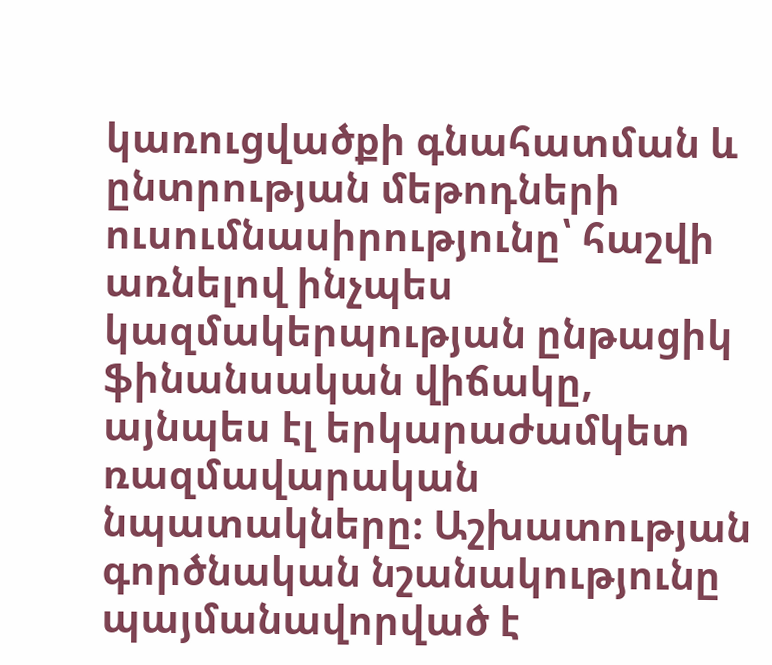կառուցվածքի գնահատման և ընտրության մեթոդների ուսումնասիրությունը՝ հաշվի առնելով ինչպես կազմակերպության ընթացիկ ֆինանսական վիճակը, այնպես էլ երկարաժամկետ ռազմավարական նպատակները։ Աշխատության գործնական նշանակությունը պայմանավորված է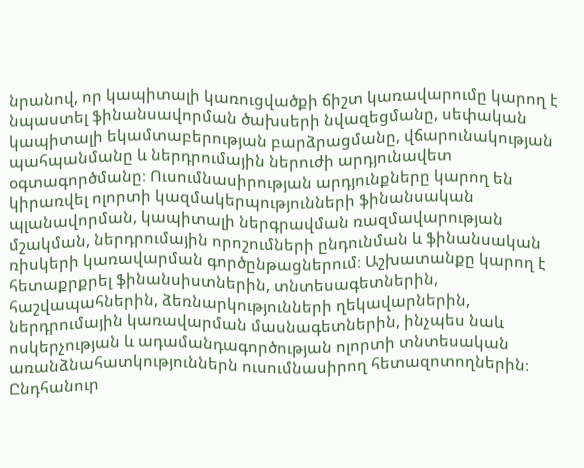նրանով, որ կապիտալի կառուցվածքի ճիշտ կառավարումը կարող է նպաստել ֆինանսավորման ծախսերի նվազեցմանը, սեփական կապիտալի եկամտաբերության բարձրացմանը, վճարունակության պահպանմանը և ներդրումային ներուժի արդյունավետ օգտագործմանը։ Ուսումնասիրության արդյունքները կարող են կիրառվել ոլորտի կազմակերպությունների ֆինանսական պլանավորման, կապիտալի ներգրավման ռազմավարության մշակման, ներդրումային որոշումների ընդունման և ֆինանսական ռիսկերի կառավարման գործընթացներում։ Աշխատանքը կարող է հետաքրքրել ֆինանսիստներին, տնտեսագետներին, հաշվապահներին, ձեռնարկությունների ղեկավարներին, ներդրումային կառավարման մասնագետներին, ինչպես նաև ոսկերչության և ադամանդագործության ոլորտի տնտեսական առանձնահատկություններն ուսումնասիրող հետազոտողներին։ Ընդհանուր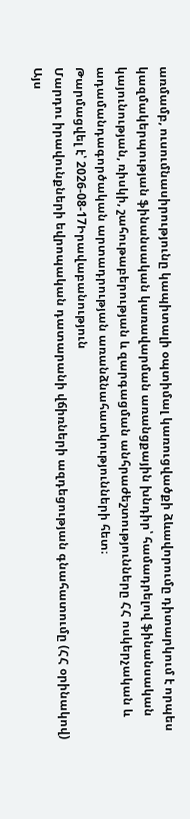առմամբ, ուսումնասիրությունը կապիտալի օպտիմալ կառուցվածքի ձևավորումը դիտարկում է որպես կազմակերպության ֆինանսական կառավարման առանցքային խնդիր՝ համադրելով ֆինանսական կայունության, ռիսկի, շահութաբերության և զարգացման անհրաժեշտությունները ՀՀ ոսկերչական և ադամանդագործական արտադրության առանձնահատկությունների հետ։
Թարմացվել է՝ 2026-08-17Իրավաբանություն
Մարդու իրավունքների եվրոպական դատարանի վճիռների ազդեցության գնահատումը (ՀՀ օրինակով)
Այս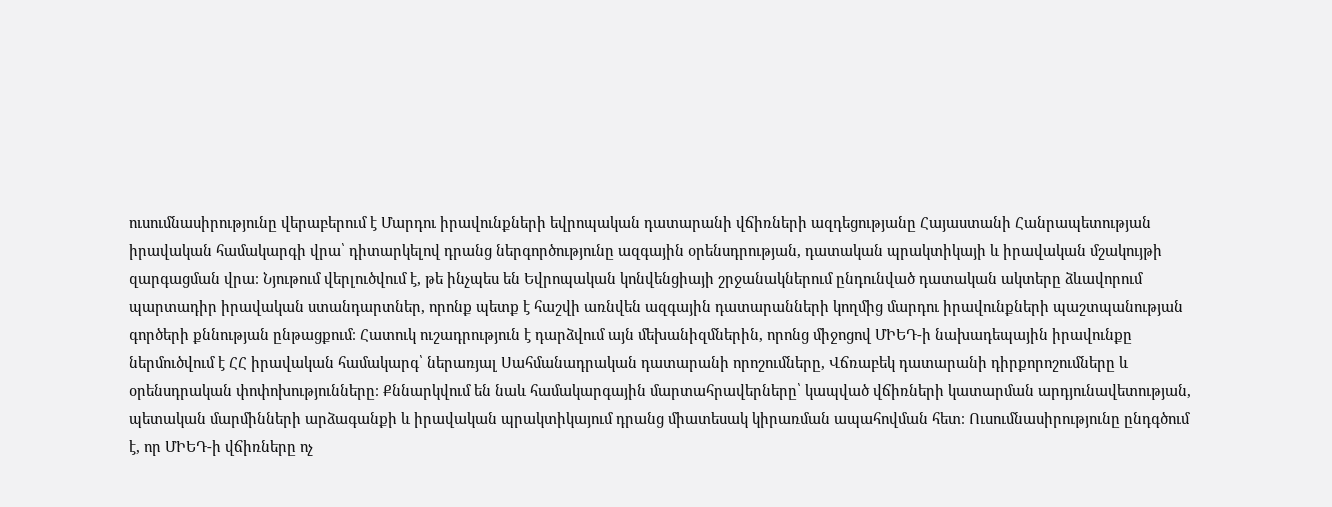ուսումնասիրությունը վերաբերում է Մարդու իրավունքների եվրոպական դատարանի վճիռների ազդեցությանը Հայաստանի Հանրապետության իրավական համակարգի վրա՝ դիտարկելով դրանց ներգործությունը ազգային օրենսդրության, դատական պրակտիկայի և իրավական մշակույթի զարգացման վրա։ Նյութում վերլուծվում է, թե ինչպես են Եվրոպական կոնվենցիայի շրջանակներում ընդունված դատական ակտերը ձևավորում պարտադիր իրավական ստանդարտներ, որոնք պետք է հաշվի առնվեն ազգային դատարանների կողմից մարդու իրավունքների պաշտպանության գործերի քննության ընթացքում։ Հատուկ ուշադրություն է դարձվում այն մեխանիզմներին, որոնց միջոցով ՄԻԵԴ-ի նախադեպային իրավունքը ներմուծվում է ՀՀ իրավական համակարգ՝ ներառյալ Սահմանադրական դատարանի որոշումները, Վճռաբեկ դատարանի դիրքորոշումները և օրենսդրական փոփոխությունները։ Քննարկվում են նաև համակարգային մարտահրավերները՝ կապված վճիռների կատարման արդյունավետության, պետական մարմինների արձագանքի և իրավական պրակտիկայում դրանց միատեսակ կիրառման ապահովման հետ։ Ուսումնասիրությունը ընդգծում է, որ ՄԻԵԴ-ի վճիռները ոչ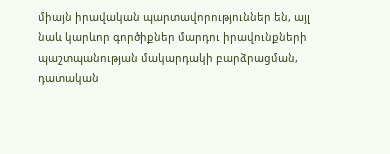միայն իրավական պարտավորություններ են, այլ նաև կարևոր գործիքներ մարդու իրավունքների պաշտպանության մակարդակի բարձրացման, դատական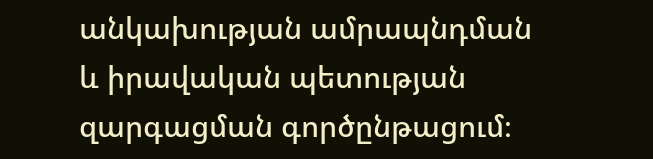անկախության ամրապնդման և իրավական պետության զարգացման գործընթացում։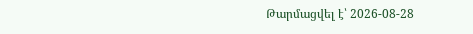Թարմացվել է՝ 2026-08-28